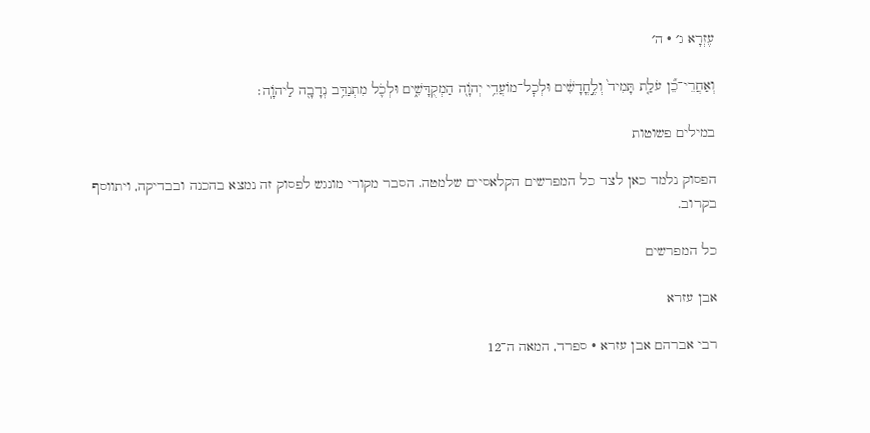עֶזְרָא ג׳ · ה׳

וְאַחֲרֵי־כֵ֞ן עֹלַ֤ת תָּמִיד֙ וְלֶ֣חֳדָשִׁ֔ים וּלְכׇל־מוֹעֲדֵ֥י יְהֹוָ֖ה הַמְקֻדָּשִׁ֑ים וּלְכֹ֛ל מִתְנַדֵּ֥ב נְדָבָ֖ה לַיהֹוָֽה׃

במילים פשוטות

הפסוק נלמד כאן לצד כל המפרשים הקלאסיים שלמטה. הסבר מקורי מונגש לפסוק זה נמצא בהכנה ובבדיקה, ויתווסף בקרוב.

כל המפרשים

אבן עזרא

רבי אברהם אבן עזרא · ספרד, המאה ה־12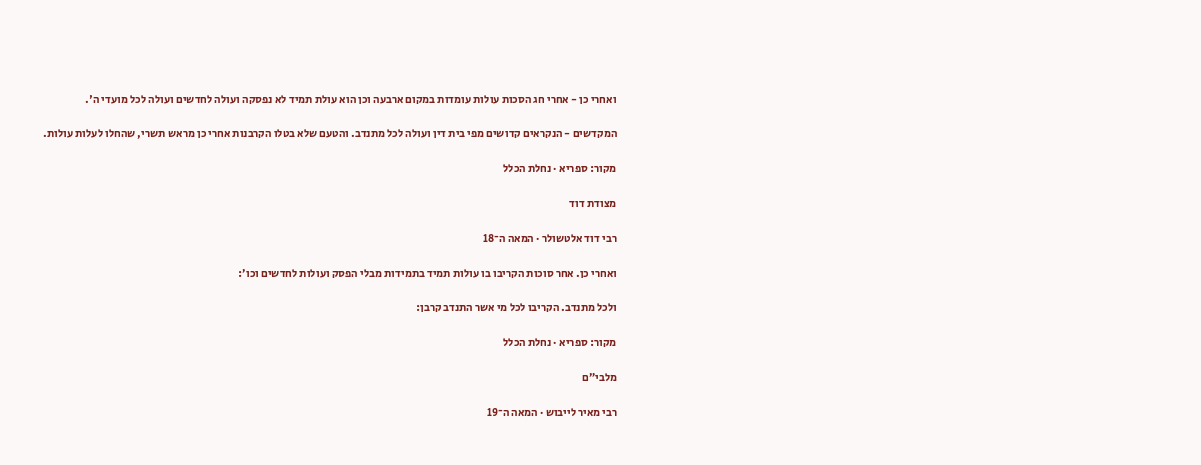ואחרי כן - אחרי חג הסכות עולות עומדות במקום ארבעה וכן הוא עולת תמיד לא נפסקה ועולה לחדשים ועולה לכל מועדי ה'.

המקדשים - הנקראים קדושים מפי בית דין ועולה לכל מתנדב. והטעם שלא בטלו הקרבנות אחרי כן מראש תשרי, שהחלו לעלות עולות.

מקור: ספריא · נחלת הכלל

מצודת דוד

רבי דוד אלטשולר · המאה ה־18

ואחרי כן. אחר סוכות הקריבו בו עולות תמיד בתמידות מבלי הפסק ועולות לחדשים וכו׳:

ולכל מתנדב. הקריבו לכל מי אשר התנדב קרבן:

מקור: ספריא · נחלת הכלל

מלבי״ם

רבי מאיר לייבוש · המאה ה־19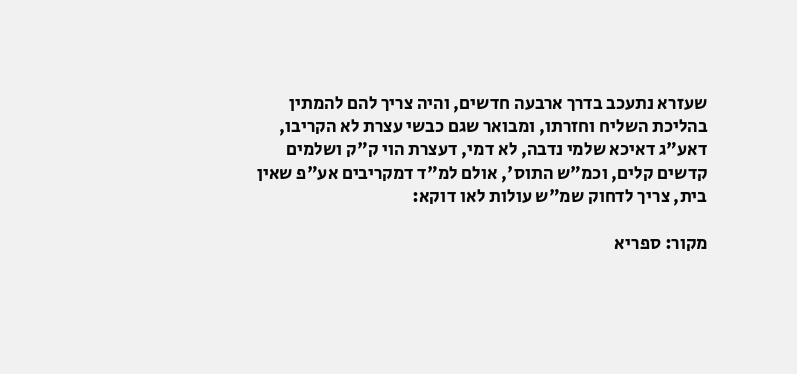שעזרא נתעכב בדרך ארבעה חדשים, והיה צריך להם להמתין בהליכת השליח וחזרתו, ומבואר שגם כבשי עצרת לא הקריבו, דאע"ג דאיכא שלמי נדבה, לא דמי, דעצרת הוי ק"ק ושלמים קדשים קלים, וכמ"ש התוס', אולם למ"ד דמקריבים אע"פ שאין בית, צריך לדחוק שמ"ש עולות לאו דוקא:

מקור: ספריא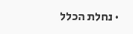· נחלת הכלל